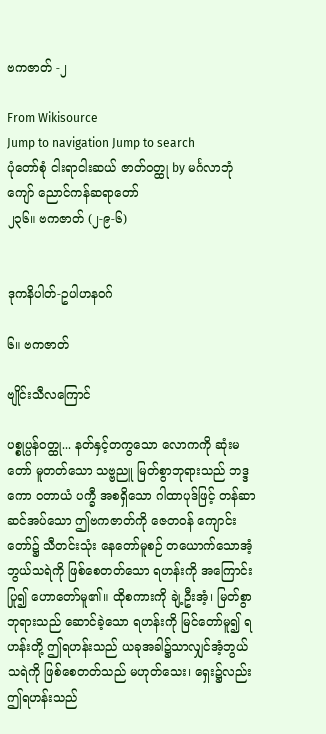ဗကဇာတ် -၂

From Wikisource
Jump to navigation Jump to search
ပုံတော်စုံ ငါးရာငါးဆယ် ဇာတ်ဝတ္ထု by မင်္ဂလာဘုံကျော် ညောင်ကန်ဆရာတော်
၂၃၆။ ဗကဇာတ် (၂-၉-၆)


ဒုကနိပါတ်-ဥပါဟနဝဂ်

၆။ ဗကဇာတ်

ဗျိုင်းသီလကြောင်

ပစ္စုပ္ပန်ဝတ္ထု... နတ်နှင့်တကွသော လောကကို ဆုံးမတော် မူတတ်သော သဗ္ဗညူ မြတ်စွာဘုရားသည် ဘဒ္ဒကော ဝတာယံ ပက္ခီ အစရှိသော ဂါထာပုဒ်ဖြင့် တန်ဆာဆင်အပ်သော ဤဗကဇာတ်ကို ဇေတဝန် ကျောင်းတော်၌ သီတင်းသုံး နေတော်မူစဉ် တယောက်သောအံ့ဘွယ်သရဲကို ဖြစ်စေတတ်သော ရဟန်းကို အကြောင်းပြု၍ ဟောတော်မူ၏။ ထိုစကားကို ချဲ့ဦးအံ့၊ မြတ်စွာဘုရားသည် ဆောင်ခဲ့သော ရဟန်းကို မြင်တော်မူ၍ ရဟန်းတို့ ဤရဟန်းသည် ယခုအခါ၌သာလျှင်အံ့ဘွယ်သရဲကို ဖြစ်စေတတ်သည် မဟုတ်သေး၊ ရှေး၌လည်း ဤရဟန်းသည်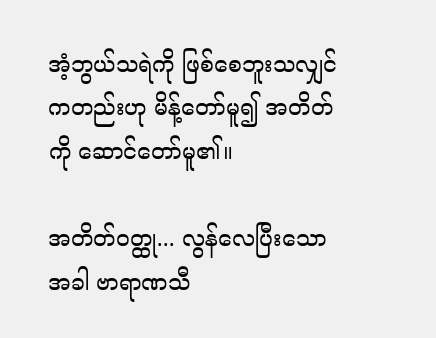အံ့ဘွယ်သရဲကို ဖြစ်စေဘူးသလျှင်ကတည်းဟု မိန့်တော်မူ၍ အတိတ်ကို ဆောင်တော်မူ၏။

အတိတ်ဝတ္ထု... လွန်လေပြီးသောအခါ ဗာရာဏသီ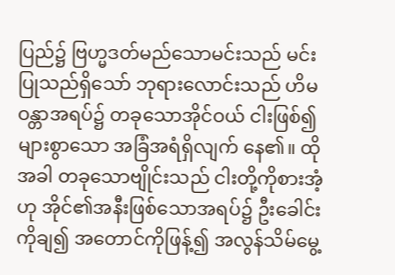ပြည်၌ ဗြဟ္မဒတ်မည်သောမင်းသည် မင်းပြုသည်ရှိသော် ဘုရားလောင်းသည် ဟိမဝန္တာအရပ်၌ တခုသောအိုင်ဝယ် ငါးဖြစ်၍ များစွာသော အခြံအရံရှိလျက် နေ၏။ ထိုအခါ တခုသောဗျိုင်းသည် ငါးတို့ကိုစားအံ့ဟု အိုင်၏အနီးဖြစ်သောအရပ်၌ ဦးခေါင်းကိုချ၍ အတောင်ကိုဖြန့်၍ အလွန်သိမ်မွေ့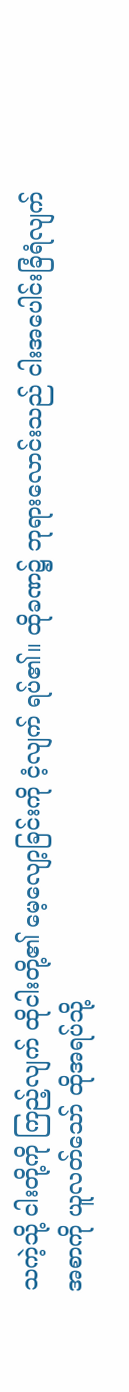သကဲ့သို့ ငါးတို့ကို ကြည့်လျက် ထိုငါးတို့၏ မေ့လျော့ခြင်းကို ငံ့လျက် ရပ်၏။ ထိုခဏ၌ ဘုရားလောင်းသည် ငါးအပေါင်းခြံရံလျက် အစာကို ယူလတ်သော် ထိုအရပ်သို့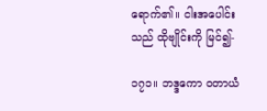ရောက်၏။ ငါးအပေါင်းသည် ထိုဗျိုင်းကို မြင်၍-

၁၇၁။ ဘဒ္ဒကော ဝတာယံ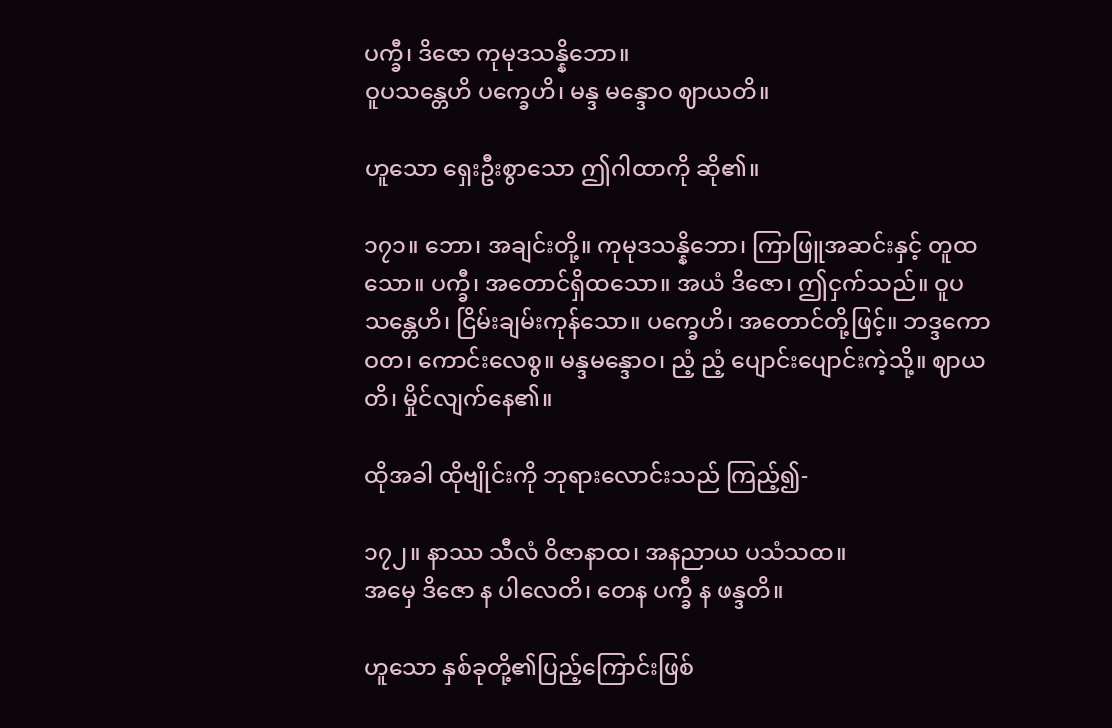ပက္ခီ၊ ဒိဇော ကုမုဒသန္နိဘော။
ဝူပသန္တေဟိ ပက္ခေဟိ၊ မန္ဒ မန္ဒောဝ ဈာယတိ။

ဟူသော ရှေးဦးစွာသော ဤဂါထာကို ဆို၏။

၁၇၁။ ဘော၊ အချင်းတို့။ ကုမုဒသန္နိဘော၊ ကြာဖြူအဆင်းနှင့် တူထသော။ ပက္ခီ၊ အတောင်ရှိထသော။ အယံ ဒိဇော၊ ဤငှက်သည်။ ဝူပသန္တေဟိ၊ ငြိမ်းချမ်းကုန်သော။ ပက္ခေဟိ၊ အတောင်တို့ဖြင့်။ ဘဒ္ဒကော ဝတ၊ ကောင်းလေစွ။ မန္ဒမန္ဒောဝ၊ ညံ့ ညံ့ ပျောင်းပျောင်းကဲ့သို့။ ဈာယတိ၊ မှိုင်လျက်နေ၏။

ထိုအခါ ထိုဗျိုင်းကို ဘုရားလောင်းသည် ကြည့်၍-

၁၇၂။ နာဿ သီလံ ဝိဇာနာထ၊ အနညာယ ပသံသထ။
အမှေ ဒိဇော န ပါလေတိ၊ တေန ပက္ခီ န ဖန္ဒတိ။

ဟူသော နှစ်ခုတို့၏ပြည့်ကြောင်းဖြစ်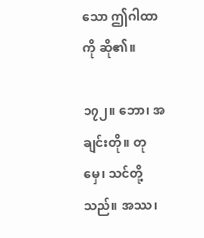သော ဤဂါထာကို ဆို၏။

၁၇၂။ ဘော၊ အချင်းတို။ တုမှေ၊ သင်တို့သည်။ အဿ၊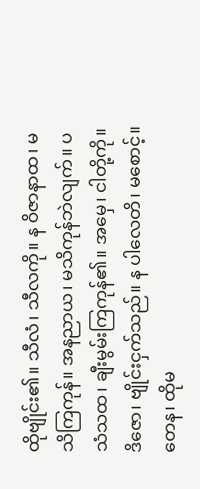ထိုဗျိုင်း၏။ သီလံ၊ သီလကို။ န ဝိဇာနာထ၊ မသိကြကုန်။ အနညာယ၊ မသိကုန်ဘဲလျက်။ ပသံသထ၊ ချီးမွမ်းကြကုန်၏။ အမှေ၊ ငါတို့ကို။ ဒိဇော၊ ဗျိုင်းငှက်သည်။ န ပါလေတိ၊ မစောင့်။ တေန၊ ထိုမ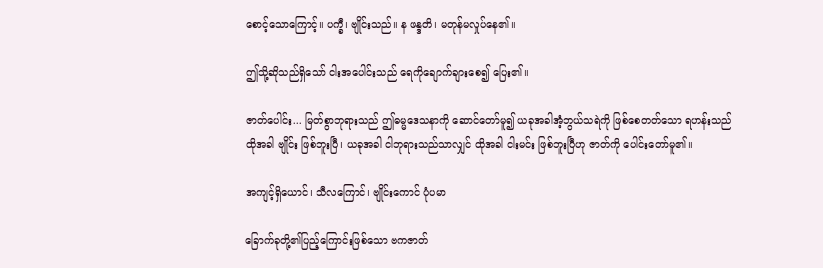စောင့်သောကြောင့်။ ပက္ခီ၊ ဗျိုင်းသည်။ န ဖန္ဒတိ၊ မတုန်မလှုပ်နေ၏။

ဤသို့ဆိုသည်ရှိသော် ငါးအပေါင်းသည် ရေကိုချောက်ချားစေ၍ ပြေး၏။

ဇာတ်ပေါင်း... မြတ်စွာဘုရားသည် ဤဓမ္မဒေသနာကို ဆောင်တော်မူ၍ ယခုအခါအံ့ဘွယ်သရဲကို ဖြစ်စေတတ်သော ရဟန်းသည် ထိုအခါ ဗျိုင်း ဖြစ်ဘူးပြီ၊ ယခုအခါ ငါဘုရားသည်သာလျှင် ထိုအခါ ငါးမင်း ဖြစ်ဘူးပြီဟု ဇာတ်ကို ပေါင်းတော်မူ၏။

အကျင့်ရှိယောင်၊ သီလကြောင်၊ ဗျိုင်းကောင် ပုံပမာ

ခြောက်ခုတို့၏ပြည့်ကြောင်းဖြစ်သော ဗကဇာတ်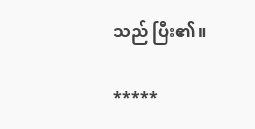သည် ပြီး၏။

*****